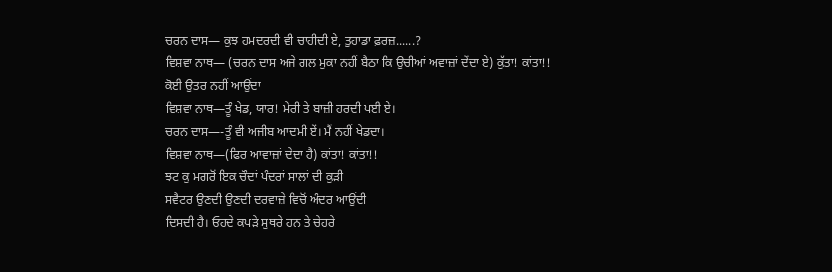ਚਰਨ ਦਾਸ— ਕੁਝ ਹਮਦਰਦੀ ਵੀ ਚਾਹੀਦੀ ਏ, ਤੁਹਾਡਾ ਫ਼ਰਜ਼......?
ਵਿਸ਼ਵਾ ਨਾਥ— (ਚਰਨ ਦਾਸ ਅਜੇ ਗਲ ਮੁਕਾ ਨਹੀਂ ਬੈਠਾ ਕਿ ਉਚੀਆਂ ਅਵਾਜ਼ਾਂ ਦੇਂਦਾ ਏ) ਕੁੱਤਾ! ਕਾਂਤਾ!!
ਕੋਈ ਉਤਰ ਨਹੀਂ ਆਉਂਦਾ
ਵਿਸ਼ਵਾ ਨਾਥ—ਤੂੰ ਖੇਡ, ਯਾਰ! ਮੇਰੀ ਤੇ ਬਾਜ਼ੀ ਹਰਦੀ ਪਈ ਏ।
ਚਰਨ ਦਾਸ—-ਤੂੰ ਵੀ ਅਜੀਬ ਆਦਮੀ ਏਂ। ਮੈਂ ਨਹੀਂ ਖੇਡਦਾ।
ਵਿਸ਼ਵਾ ਨਾਥ—(ਫਿਰ ਆਵਾਜ਼ਾਂ ਦੇਦਾ ਹੈ) ਕਾਂਤਾ! ਕਾਂਤਾ!!
ਝਟ ਕੁ ਮਗਰੋਂ ਇਕ ਚੌਦਾਂ ਪੰਦਰਾਂ ਸਾਲਾਂ ਦੀ ਕੁੜੀ
ਸਵੈਟਰ ਉਣਦੀ ਉਣਦੀ ਦਰਵਾਜ਼ੇ ਵਿਚੋਂ ਅੰਦਰ ਆਉਂਦੀ
ਦਿਸਦੀ ਹੈ। ਓਹਦੇ ਕਪੜੇ ਸੁਥਰੇ ਹਨ ਤੇ ਚੇਹਰੇ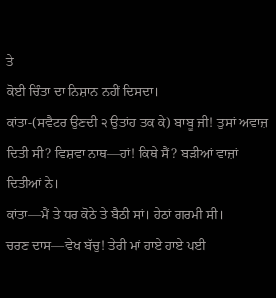ਤੇ
ਕੋਈ ਚਿੰਤਾ ਦਾ ਨਿਸ਼ਾਨ ਨਹੀਂ ਦਿਸਦਾ।
ਕਾਂਤਾ-(ਸਵੈਟਰ ਉਣਦੀ ੨ ਉਤਾਂਹ ਤਕ ਕੇ) ਬਾਬੂ ਜੀ! ਤੁਸਾਂ ਅਵਾਜ਼ ਦਿਤੀ ਸੀ? ਵਿਸ਼ਵਾ ਨਾਥ—ਹਾਂ! ਕਿਥੇ ਸੈਂ? ਬੜੀਆਂ ਵਾਜ਼ਾਂ ਦਿਤੀਆਂ ਨੇ।
ਕਾਂਤਾ—ਮੈਂ ਤੇ ਧਰ ਕੋਠੇ ਤੇ ਬੈਠੀ ਸਾਂ। ਹੇਠਾਂ ਗਰਮੀ ਸੀ।
ਚਰਣ ਦਾਸ—ਵੇਖ ਬੱਚੁ! ਤੇਰੀ ਮਾਂ ਹਾਏ ਹਾਏ ਪਈ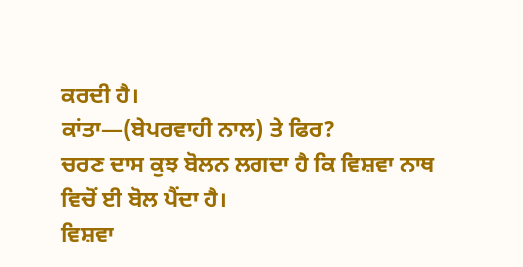ਕਰਦੀ ਹੈ।
ਕਾਂਤਾ—(ਬੇਪਰਵਾਹੀ ਨਾਲ) ਤੇ ਫਿਰ?
ਚਰਣ ਦਾਸ ਕੁਝ ਬੋਲਨ ਲਗਦਾ ਹੈ ਕਿ ਵਿਸ਼ਵਾ ਨਾਥ
ਵਿਚੋਂ ਈ ਬੋਲ ਪੈਂਦਾ ਹੈ।
ਵਿਸ਼ਵਾ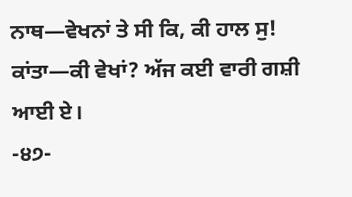ਨਾਥ—ਵੇਖਨਾਂ ਤੇ ਸੀ ਕਿ, ਕੀ ਹਾਲ ਸੁ!
ਕਾਂਤਾ—ਕੀ ਵੇਖਾਂ? ਅੱਜ ਕਈ ਵਾਰੀ ਗਸ਼ੀ ਆਈ ਏ।
-੪੭-